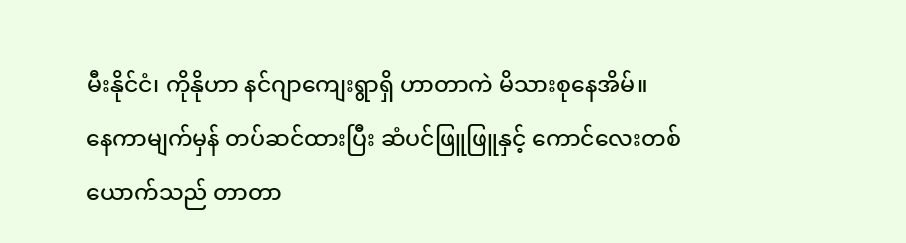မီးနိုင်ငံ၊ ကိုနိုဟာ နင်ဂျာကျေးရွာရှိ ဟာတာကဲ မိသားစုနေအိမ်။
နေကာမျက်မှန် တပ်ဆင်ထားပြီး ဆံပင်ဖြူဖြူနှင့် ကောင်လေးတစ်ယောက်သည် တာတာ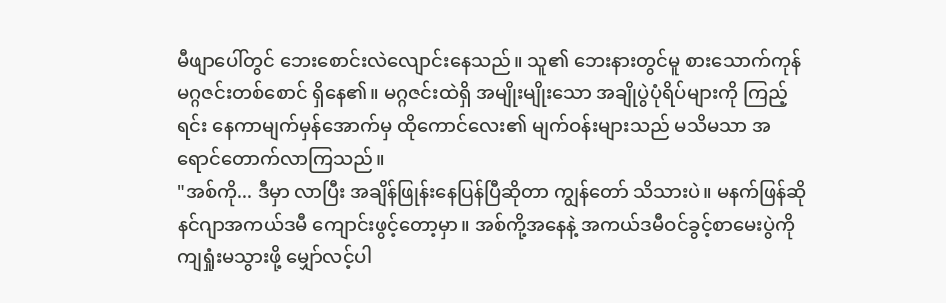မီဖျာပေါ်တွင် ဘေးစောင်းလဲလျောင်းနေသည်။ သူ၏ ဘေးနားတွင်မူ စားသောက်ကုန် မဂ္ဂဇင်းတစ်စောင် ရှိနေ၏။ မဂ္ဂဇင်းထဲရှိ အမျိုးမျိုးသော အချိုပွဲပုံရိပ်များကို ကြည့်ရင်း နေကာမျက်မှန်အောက်မှ ထိုကောင်လေး၏ မျက်ဝန်းများသည် မသိမသာ အရောင်တောက်လာကြသည်။
"အစ်ကို... ဒီမှာ လာပြီး အချိန်ဖြုန်းနေပြန်ပြီဆိုတာ ကျွန်တော် သိသားပဲ။ မနက်ဖြန်ဆို နင်ဂျာအကယ်ဒမီ ကျောင်းဖွင့်တော့မှာ။ အစ်ကို့အနေနဲ့ အကယ်ဒမီဝင်ခွင့်စာမေးပွဲကို ကျရှုံးမသွားဖို့ မျှော်လင့်ပါ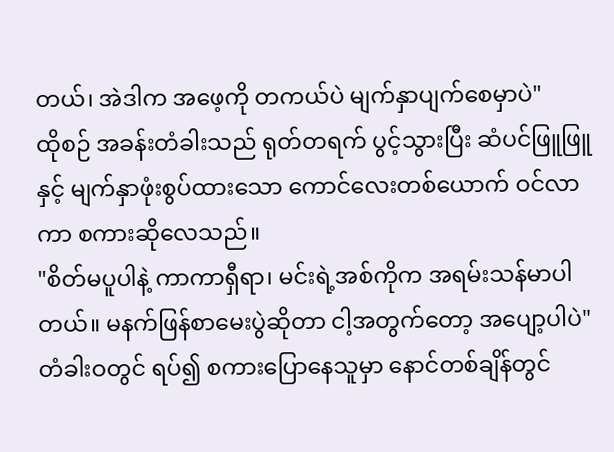တယ်၊ အဲဒါက အဖေ့ကို တကယ်ပဲ မျက်နှာပျက်စေမှာပဲ"
ထိုစဉ် အခန်းတံခါးသည် ရုတ်တရက် ပွင့်သွားပြီး ဆံပင်ဖြူဖြူနှင့် မျက်နှာဖုံးစွပ်ထားသော ကောင်လေးတစ်ယောက် ဝင်လာကာ စကားဆိုလေသည်။
"စိတ်မပူပါနဲ့ ကာကာရှီရာ၊ မင်းရဲ့အစ်ကိုက အရမ်းသန်မာပါတယ်။ မနက်ဖြန်စာမေးပွဲဆိုတာ ငါ့အတွက်တော့ အပျော့ပါပဲ"
တံခါးဝတွင် ရပ်၍ စကားပြောနေသူမှာ နောင်တစ်ချိန်တွင်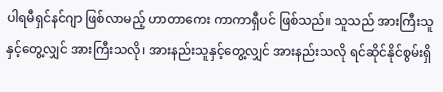ပါရမီရှင်နင်ဂျာ ဖြစ်လာမည့် ဟာတာကေး ကာကာရှီပင် ဖြစ်သည်။ သူသည် အားကြီးသူနှင့်တွေ့လျှင် အားကြီးသလို၊ အားနည်းသူနှင့်တွေ့လျှင် အားနည်းသလို ရင်ဆိုင်နိုင်စွမ်းရှိ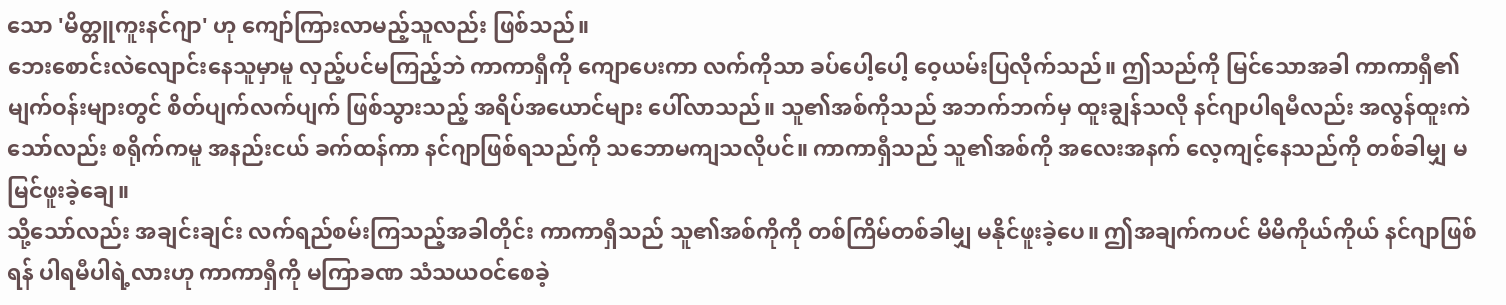သော 'မိတ္တူကူးနင်ဂျာ' ဟု ကျော်ကြားလာမည့်သူလည်း ဖြစ်သည်။
ဘေးစောင်းလဲလျောင်းနေသူမှာမူ လှည့်ပင်မကြည့်ဘဲ ကာကာရှီကို ကျောပေးကာ လက်ကိုသာ ခပ်ပေါ့ပေါ့ ဝေ့ယမ်းပြလိုက်သည်။ ဤသည်ကို မြင်သောအခါ ကာကာရှီ၏ မျက်ဝန်းများတွင် စိတ်ပျက်လက်ပျက် ဖြစ်သွားသည့် အရိပ်အယောင်များ ပေါ်လာသည်။ သူ၏အစ်ကိုသည် အဘက်ဘက်မှ ထူးချွန်သလို နင်ဂျာပါရမီလည်း အလွန်ထူးကဲသော်လည်း စရိုက်ကမူ အနည်းငယ် ခက်ထန်ကာ နင်ဂျာဖြစ်ရသည်ကို သဘောမကျသလိုပင်။ ကာကာရှီသည် သူ၏အစ်ကို အလေးအနက် လေ့ကျင့်နေသည်ကို တစ်ခါမျှ မမြင်ဖူးခဲ့ချေ။
သို့သော်လည်း အချင်းချင်း လက်ရည်စမ်းကြသည့်အခါတိုင်း ကာကာရှီသည် သူ၏အစ်ကိုကို တစ်ကြိမ်တစ်ခါမျှ မနိုင်ဖူးခဲ့ပေ။ ဤအချက်ကပင် မိမိကိုယ်ကိုယ် နင်ဂျာဖြစ်ရန် ပါရမီပါရဲ့လားဟု ကာကာရှီကို မကြာခဏ သံသယဝင်စေခဲ့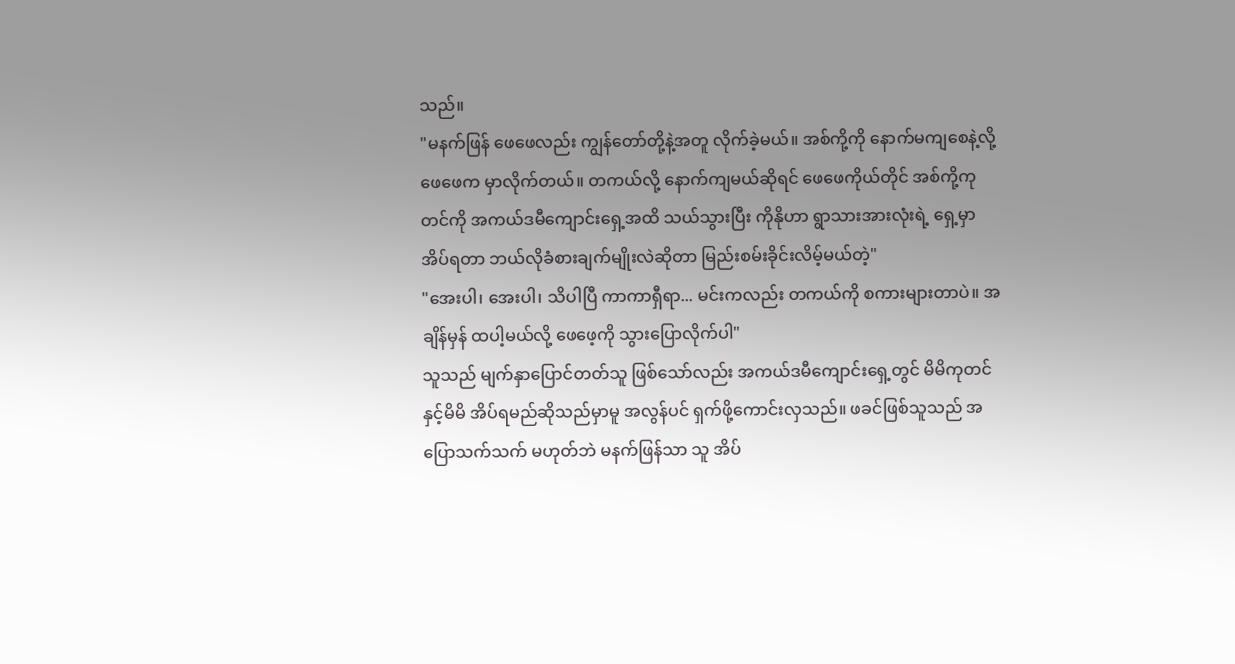သည်။
"မနက်ဖြန် ဖေဖေလည်း ကျွန်တော်တို့နဲ့အတူ လိုက်ခဲ့မယ်။ အစ်ကို့ကို နောက်မကျစေနဲ့လို့ ဖေဖေက မှာလိုက်တယ်။ တကယ်လို့ နောက်ကျမယ်ဆိုရင် ဖေဖေကိုယ်တိုင် အစ်ကို့ကုတင်ကို အကယ်ဒမီကျောင်းရှေ့အထိ သယ်သွားပြီး ကိုနိုဟာ ရွာသားအားလုံးရဲ့ ရှေ့မှာ အိပ်ရတာ ဘယ်လိုခံစားချက်မျိုးလဲဆိုတာ မြည်းစမ်းခိုင်းလိမ့်မယ်တဲ့"
"အေးပါ၊ အေးပါ၊ သိပါပြီ ကာကာရှီရာ... မင်းကလည်း တကယ်ကို စကားများတာပဲ။ အချိန်မှန် ထပါ့မယ်လို့ ဖေဖေ့ကို သွားပြောလိုက်ပါ"
သူသည် မျက်နှာပြောင်တတ်သူ ဖြစ်သော်လည်း အကယ်ဒမီကျောင်းရှေ့တွင် မိမိကုတင်နှင့်မိမိ အိပ်ရမည်ဆိုသည်မှာမူ အလွန်ပင် ရှက်ဖို့ကောင်းလှသည်။ ဖခင်ဖြစ်သူသည် အပြောသက်သက် မဟုတ်ဘဲ မနက်ဖြန်သာ သူ အိပ်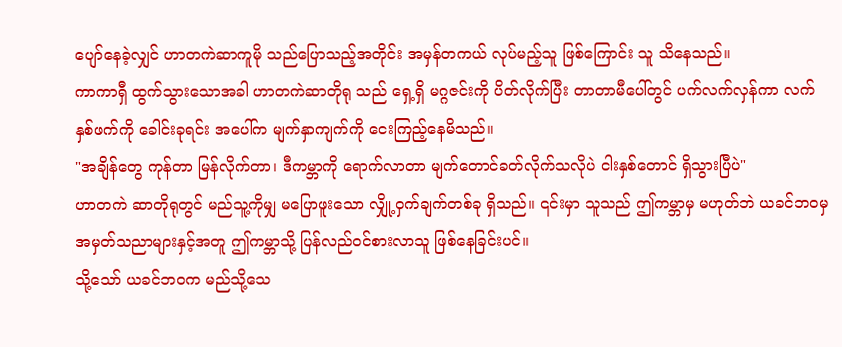ပျော်နေခဲ့လျှင် ဟာတကဲဆာကူမို သည်ပြောသည့်အတိုင်း အမှန်တကယ် လုပ်မည့်သူ ဖြစ်ကြောင်း သူ သိနေသည်။
ကာကာရှီ ထွက်သွားသောအခါ ဟာတကဲဆာတိုရု သည် ရှေ့ရှိ မဂ္ဂဇင်းကို ပိတ်လိုက်ပြီး တာတာမီပေါ်တွင် ပက်လက်လှန်ကာ လက်နှစ်ဖက်ကို ခေါင်းခုရင်း အပေါ်က မျက်နှာကျက်ကို ငေးကြည့်နေမိသည်။
"အချိန်တွေ ကုန်တာ မြန်လိုက်တာ၊ ဒီကမ္ဘာကို ရောက်လာတာ မျက်တောင်ခတ်လိုက်သလိုပဲ ငါးနှစ်တောင် ရှိသွားပြီပဲ"
ဟာတကဲ ဆာတိုရုတွင် မည်သူ့ကိုမျှ မပြောဖူးသော လျှို့ဝှက်ချက်တစ်ခု ရှိသည်။ ၎င်းမှာ သူသည် ဤကမ္ဘာမှ မဟုတ်ဘဲ ယခင်ဘဝမှ အမှတ်သညာများနှင့်အတူ ဤကမ္ဘာသို့ ပြန်လည်ဝင်စားလာသူ ဖြစ်နေခြင်းပင်။
သို့သော် ယခင်ဘဝက မည်သို့သေ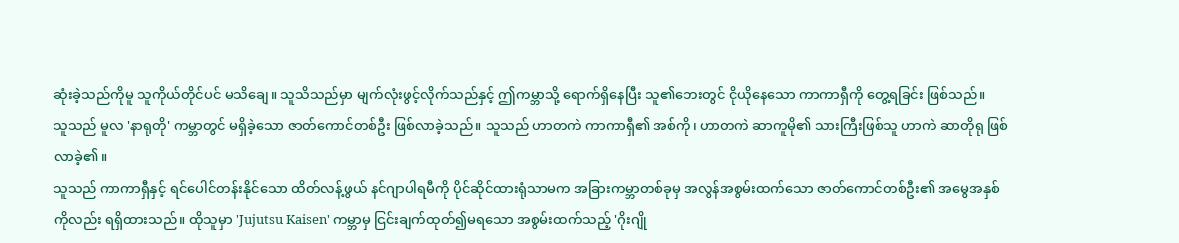ဆုံးခဲ့သည်ကိုမူ သူကိုယ်တိုင်ပင် မသိချေ။ သူသိသည်မှာ မျက်လုံးဖွင့်လိုက်သည်နှင့် ဤကမ္ဘာသို့ ရောက်ရှိနေပြီး သူ၏ဘေးတွင် ငိုယိုနေသော ကာကာရှီကို တွေ့ရခြင်း ဖြစ်သည်။
သူသည် မူလ 'နာရုတို' ကမ္ဘာတွင် မရှိခဲ့သော ဇာတ်ကောင်တစ်ဦး ဖြစ်လာခဲ့သည်။ သူသည် ဟာတကဲ ကာကာရှီ၏ အစ်ကို၊ ဟာတကဲ ဆာကူမို၏ သားကြီးဖြစ်သူ ဟာကဲ ဆာတိုရု ဖြစ်လာခဲ့၏။
သူသည် ကာကာရှီနှင့် ရင်ပေါင်တန်းနိုင်သော ထိတ်လန့်ဖွယ် နင်ဂျာပါရမီကို ပိုင်ဆိုင်ထားရုံသာမက အခြားကမ္ဘာတစ်ခုမှ အလွန်အစွမ်းထက်သော ဇာတ်ကောင်တစ်ဦး၏ အမွေအနှစ်ကိုလည်း ရရှိထားသည်။ ထိုသူမှာ 'Jujutsu Kaisen' ကမ္ဘာမှ ငြင်းချက်ထုတ်၍မရသော အစွမ်းထက်သည့် 'ဂိုးဂျို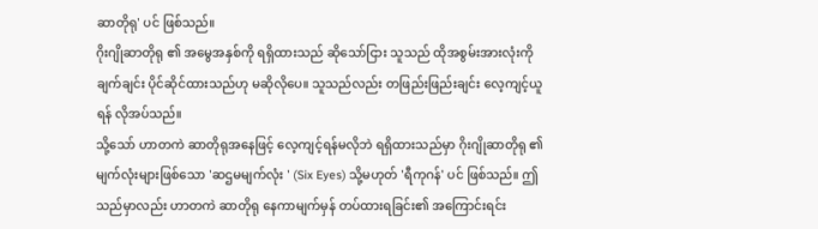ဆာတိုရု' ပင် ဖြစ်သည်။
ဂိုးဂျိုဆာတိုရု ၏ အမွေအနှစ်ကို ရရှိထားသည် ဆိုသော်ငြား သူသည် ထိုအစွမ်းအားလုံးကို ချက်ချင်း ပိုင်ဆိုင်ထားသည်ဟု မဆိုလိုပေ။ သူသည်လည်း တဖြည်းဖြည်းချင်း လေ့ကျင့်ယူရန် လိုအပ်သည်။
သို့သော် ဟာတကဲ ဆာတိုရုအနေဖြင့် လေ့ကျင့်ရန်မလိုဘဲ ရရှိထားသည်မှာ ဂိုးဂျိုဆာတိုရု ၏ မျက်လုံးများဖြစ်သော 'ဆဌမမျက်လုံး ' (Six Eyes) သို့မဟုတ် 'ရီကုဂန်' ပင် ဖြစ်သည်။ ဤသည်မှာလည်း ဟာတကဲ ဆာတိုရု နေကာမျက်မှန် တပ်ထားရခြင်း၏ အကြောင်းရင်း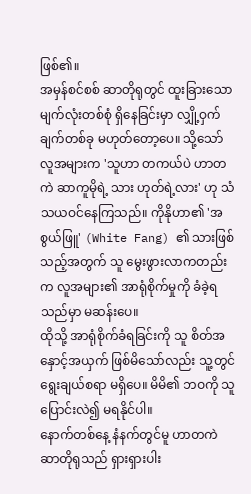ဖြစ်၏။
အမှန်စင်စစ် ဆာတိုရုတွင် ထူးခြားသော မျက်လုံးတစ်စုံ ရှိနေခြင်းမှာ လျှို့ဝှက်ချက်တစ်ခု မဟုတ်တော့ပေ။ သို့သော် လူအများက 'သူဟာ တကယ်ပဲ ဟာတကဲ ဆာကူမိုရဲ့ သား ဟုတ်ရဲ့လား' ဟု သံသယဝင်နေကြသည်။ ကိုနိုဟာ၏ 'အစွယ်ဖြူ' (White Fang) ၏ သားဖြစ်သည့်အတွက် သူ မွေးဖွားလာကတည်းက လူအများ၏ အာရုံစိုက်မှုကို ခံခဲ့ရသည်မှာ မဆန်းပေ။
ထိုသို့ အာရုံစိုက်ခံရခြင်းကို သူ စိတ်အနှောင့်အယှက် ဖြစ်မိသော်လည်း သူ့တွင် ရွေးချယ်စရာ မရှိပေ။ မိမိ၏ ဘဝကို သူ ပြောင်းလဲ၍ မရနိုင်ပါ။
နောက်တစ်နေ့ နံနက်တွင်မူ ဟာတကဲ ဆာတိုရုသည် ရှားရှားပါး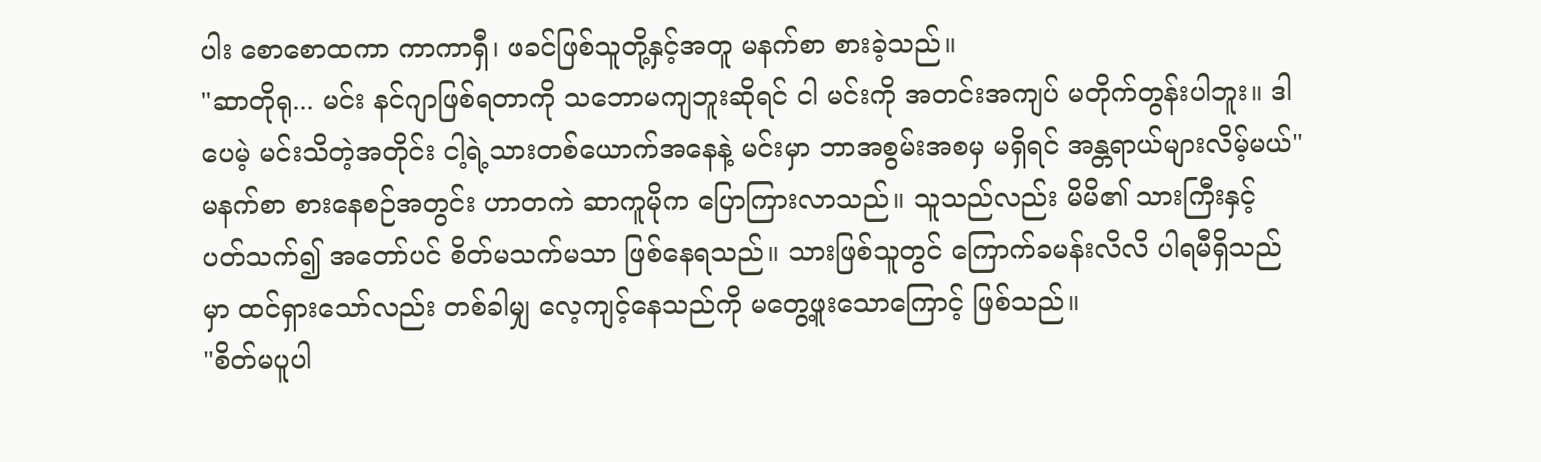ပါး စောစောထကာ ကာကာရှီ၊ ဖခင်ဖြစ်သူတို့နှင့်အတူ မနက်စာ စားခဲ့သည်။
"ဆာတိုရု... မင်း နင်ဂျာဖြစ်ရတာကို သဘောမကျဘူးဆိုရင် ငါ မင်းကို အတင်းအကျပ် မတိုက်တွန်းပါဘူး။ ဒါပေမဲ့ မင်းသိတဲ့အတိုင်း ငါ့ရဲ့သားတစ်ယောက်အနေနဲ့ မင်းမှာ ဘာအစွမ်းအစမှ မရှိရင် အန္တရာယ်များလိမ့်မယ်"
မနက်စာ စားနေစဉ်အတွင်း ဟာတကဲ ဆာကူမိုက ပြောကြားလာသည်။ သူသည်လည်း မိမိ၏ သားကြီးနှင့် ပတ်သက်၍ အတော်ပင် စိတ်မသက်မသာ ဖြစ်နေရသည်။ သားဖြစ်သူတွင် ကြောက်ခမန်းလိလိ ပါရမီရှိသည်မှာ ထင်ရှားသော်လည်း တစ်ခါမျှ လေ့ကျင့်နေသည်ကို မတွေ့ဖူးသောကြောင့် ဖြစ်သည်။
"စိတ်မပူပါ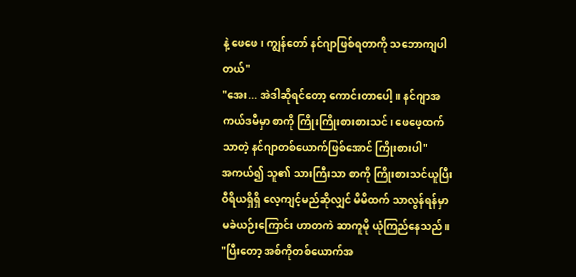နဲ့ ဖေဖေ၊ ကျွန်တော် နင်ဂျာဖြစ်ရတာကို သဘောကျပါတယ်"
"အေး... အဲဒါဆိုရင်တော့ ကောင်းတာပေါ့။ နင်ဂျာအကယ်ဒမီမှာ စာကို ကြိုးကြိုးစားစားသင်၊ ဖေဖေ့ထက် သာတဲ့ နင်ဂျာတစ်ယောက်ဖြစ်အောင် ကြိုးစားပါ"
အကယ်၍ သူ၏ သားကြီးသာ စာကို ကြိုးစားသင်ယူပြီး ဝီရိယရှိရှိ လေ့ကျင့်မည်ဆိုလျှင် မိမိထက် သာလွန်ရန်မှာ မခဲယဉ်းကြောင်း ဟာတကဲ ဆာကူမို ယုံကြည်နေသည်။
"ပြီးတော့ အစ်ကိုတစ်ယောက်အ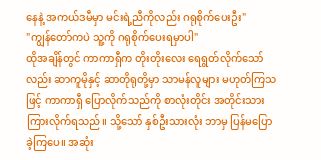နေနဲ့ အကယ်ဒမီမှာ မင်းရဲ့ညီကိုလည်း ဂရုစိုက်ပေးဦး"
"ကျွန်တော်ကပဲ သူ့ကို ဂရုစိုက်ပေးရမှာပါ"
ထိုအချိန်တွင် ကာကာရှီက တိုးတိုးလေး ရေရွတ်လိုက်သော်လည်း ဆာကူမိုနှင့် ဆာတိုရုတို့မှာ သာမန်လူများ မဟုတ်ကြသဖြင့် ကာကာရှီ ပြောလိုက်သည်ကို စာလုံးတိုင်း အတိုင်းသား ကြားလိုက်ရသည်။ သို့သော် နှစ်ဦးသားလုံး ဘာမှ ပြန်မပြောခဲ့ကြပေ။ အဆုံး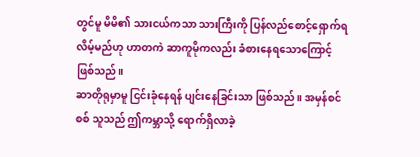တွင်မူ မိမိ၏ သားငယ်ကသာ သားကြီးကို ပြန်လည်စောင့်ရှောက်ရလိမ့်မည်ဟု ဟာတကဲ ဆာကူမိုကလည်း ခံစားနေရသောကြောင့် ဖြစ်သည်။
ဆာတိုရုမှာမူ ငြင်းခုံနေရန် ပျင်းနေခြင်းသာ ဖြစ်သည်။ အမှန်စင်စစ် သူသည် ဤကမ္ဘာသို့ ရောက်ရှိလာခဲ့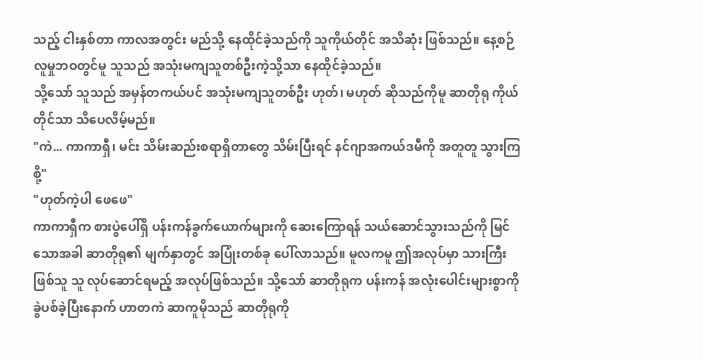သည့် ငါးနှစ်တာ ကာလအတွင်း မည်သို့ နေထိုင်ခဲ့သည်ကို သူကိုယ်တိုင် အသိဆုံး ဖြစ်သည်။ နေ့စဉ်လူမှုဘဝတွင်မူ သူသည် အသုံးမကျသူတစ်ဦးကဲ့သို့သာ နေထိုင်ခဲ့သည်။
သို့သော် သူသည် အမှန်တကယ်ပင် အသုံးမကျသူတစ်ဦး ဟုတ်၊ မဟုတ် ဆိုသည်ကိုမူ ဆာတိုရု ကိုယ်တိုင်သာ သိပေလိမ့်မည်။
"ကဲ... ကာကာရှီ၊ မင်း သိမ်းဆည်းစရာရှိတာတွေ သိမ်းပြီးရင် နင်ဂျာအကယ်ဒမီကို အတူတူ သွားကြစို့"
"ဟုတ်ကဲ့ပါ ဖေဖေ"
ကာကာရှီက စားပွဲပေါ်ရှိ ပန်းကန်ခွက်ယောက်များကို ဆေးကြောရန် သယ်ဆောင်သွားသည်ကို မြင်သောအခါ ဆာတိုရု၏ မျက်နှာတွင် အပြုံးတစ်ခု ပေါ်လာသည်။ မူလကမူ ဤအလုပ်မှာ သားကြီးဖြစ်သူ သူ လုပ်ဆောင်ရမည့် အလုပ်ဖြစ်သည်။ သို့သော် ဆာတိုရုက ပန်းကန် အလုံးပေါင်းများစွာကို ခွဲပစ်ခဲ့ပြီးနောက် ဟာတကဲ ဆာကူမိုသည် ဆာတိုရုကို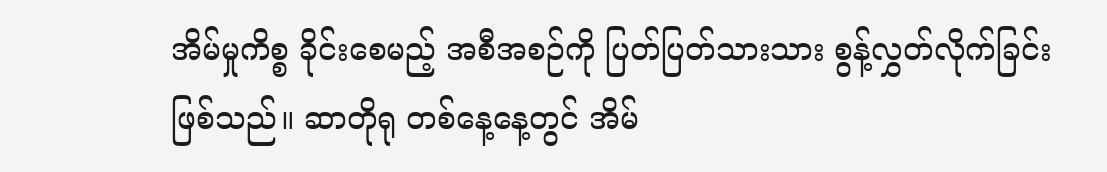အိမ်မှုကိစ္စ ခိုင်းစေမည့် အစီအစဉ်ကို ပြတ်ပြတ်သားသား စွန့်လွှတ်လိုက်ခြင်း ဖြစ်သည်။ ဆာတိုရု တစ်နေ့နေ့တွင် အိမ်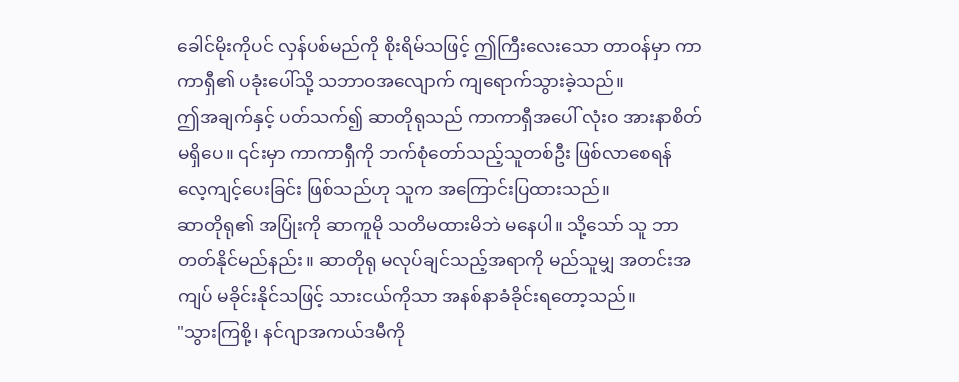ခေါင်မိုးကိုပင် လှန်ပစ်မည်ကို စိုးရိမ်သဖြင့် ဤကြီးလေးသော တာဝန်မှာ ကာကာရှီ၏ ပခုံးပေါ်သို့ သဘာဝအလျောက် ကျရောက်သွားခဲ့သည်။
ဤအချက်နှင့် ပတ်သက်၍ ဆာတိုရုသည် ကာကာရှီအပေါ် လုံးဝ အားနာစိတ် မရှိပေ။ ၎င်းမှာ ကာကာရှီကို ဘက်စုံတော်သည့်သူတစ်ဦး ဖြစ်လာစေရန် လေ့ကျင့်ပေးခြင်း ဖြစ်သည်ဟု သူက အကြောင်းပြထားသည်။
ဆာတိုရု၏ အပြုံးကို ဆာကူမို သတိမထားမိဘဲ မနေပါ။ သို့သော် သူ ဘာတတ်နိုင်မည်နည်း။ ဆာတိုရု မလုပ်ချင်သည့်အရာကို မည်သူမျှ အတင်းအကျပ် မခိုင်းနိုင်သဖြင့် သားငယ်ကိုသာ အနစ်နာခံခိုင်းရတော့သည်။
"သွားကြစို့၊ နင်ဂျာအကယ်ဒမီကို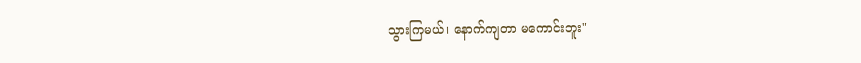သွားကြမယ်၊ နောက်ကျတာ မကောင်းဘူး"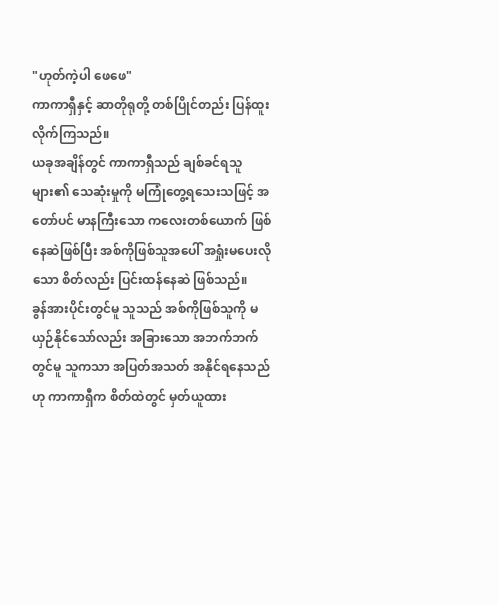"ဟုတ်ကဲ့ပါ ဖေဖေ"
ကာကာရှီနှင့် ဆာတိုရုတို့ တစ်ပြိုင်တည်း ပြန်ထူးလိုက်ကြသည်။
ယခုအချိန်တွင် ကာကာရှီသည် ချစ်ခင်ရသူများ၏ သေဆုံးမှုကို မကြုံတွေ့ရသေးသဖြင့် အတော်ပင် မာနကြီးသော ကလေးတစ်ယောက် ဖြစ်နေဆဲဖြစ်ပြီး အစ်ကိုဖြစ်သူအပေါ် အရှုံးမပေးလိုသော စိတ်လည်း ပြင်းထန်နေဆဲ ဖြစ်သည်။
ခွန်အားပိုင်းတွင်မူ သူသည် အစ်ကိုဖြစ်သူကို မယှဉ်နိုင်သော်လည်း အခြားသော အဘက်ဘက်တွင်မူ သူကသာ အပြတ်အသတ် အနိုင်ရနေသည်ဟု ကာကာရှီက စိတ်ထဲတွင် မှတ်ယူထား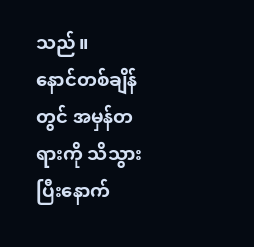သည်။
နောင်တစ်ချိန်တွင် အမှန်တရားကို သိသွားပြီးနောက်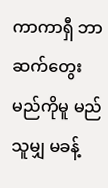ကာကာရှီ ဘာဆက်တွေးမည်ကိုမူ မည်သူမျှ မခန့်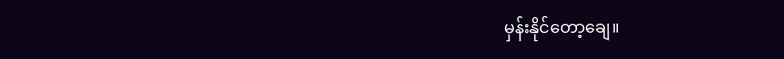မှန်းနိုင်တော့ချေ။